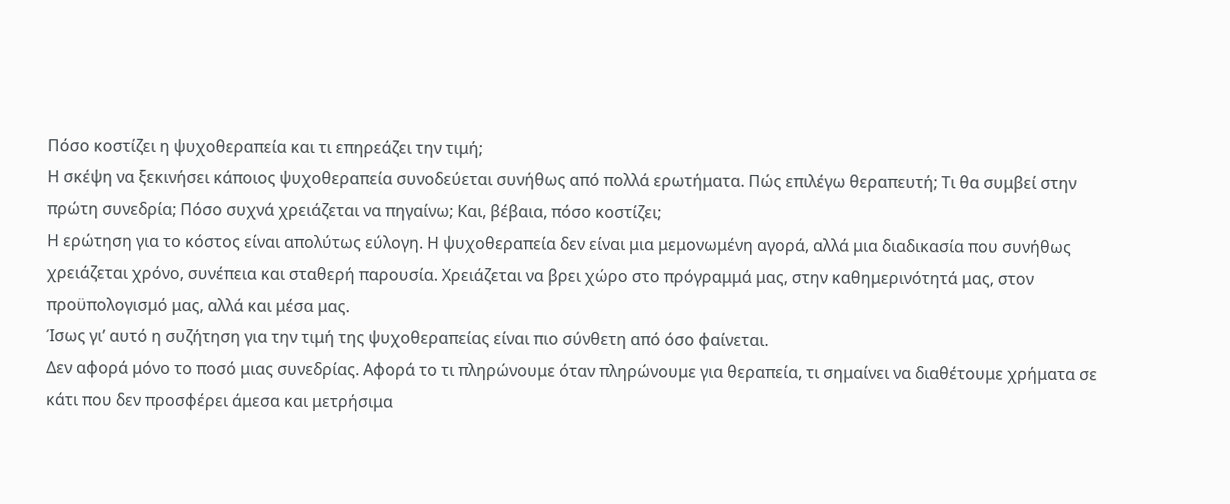Πόσο κοστίζει η ψυχοθεραπεία και τι επηρεάζει την τιμή;
Η σκέψη να ξεκινήσει κάποιος ψυχοθεραπεία συνοδεύεται συνήθως από πολλά ερωτήματα. Πώς επιλέγω θεραπευτή; Τι θα συμβεί στην πρώτη συνεδρία; Πόσο συχνά χρειάζεται να πηγαίνω; Και, βέβαια, πόσο κοστίζει;
Η ερώτηση για το κόστος είναι απολύτως εύλογη. Η ψυχοθεραπεία δεν είναι μια μεμονωμένη αγορά, αλλά μια διαδικασία που συνήθως χρειάζεται χρόνο, συνέπεια και σταθερή παρουσία. Χρειάζεται να βρει χώρο στο πρόγραμμά μας, στην καθημερινότητά μας, στον προϋπολογισμό μας, αλλά και μέσα μας.
Ίσως γι’ αυτό η συζήτηση για την τιμή της ψυχοθεραπείας είναι πιο σύνθετη από όσο φαίνεται.
Δεν αφορά μόνο το ποσό μιας συνεδρίας. Αφορά το τι πληρώνουμε όταν πληρώνουμε για θεραπεία, τι σημαίνει να διαθέτουμε χρήματα σε κάτι που δεν προσφέρει άμεσα και μετρήσιμα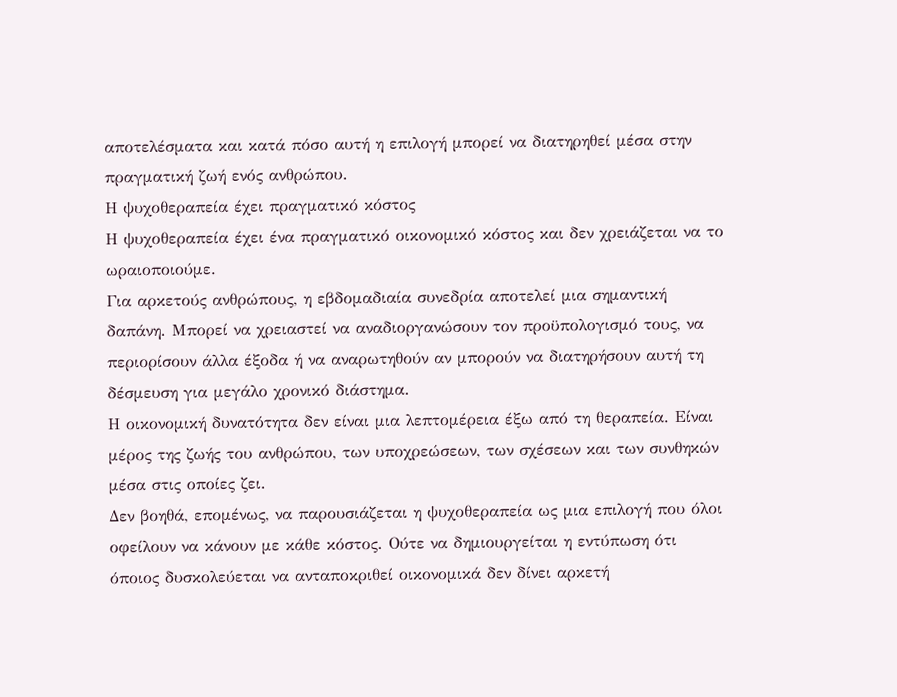αποτελέσματα και κατά πόσο αυτή η επιλογή μπορεί να διατηρηθεί μέσα στην πραγματική ζωή ενός ανθρώπου.
Η ψυχοθεραπεία έχει πραγματικό κόστος
Η ψυχοθεραπεία έχει ένα πραγματικό οικονομικό κόστος και δεν χρειάζεται να το ωραιοποιούμε.
Για αρκετούς ανθρώπους, η εβδομαδιαία συνεδρία αποτελεί μια σημαντική δαπάνη. Μπορεί να χρειαστεί να αναδιοργανώσουν τον προϋπολογισμό τους, να περιορίσουν άλλα έξοδα ή να αναρωτηθούν αν μπορούν να διατηρήσουν αυτή τη δέσμευση για μεγάλο χρονικό διάστημα.
Η οικονομική δυνατότητα δεν είναι μια λεπτομέρεια έξω από τη θεραπεία. Είναι μέρος της ζωής του ανθρώπου, των υποχρεώσεων, των σχέσεων και των συνθηκών μέσα στις οποίες ζει.
Δεν βοηθά, επομένως, να παρουσιάζεται η ψυχοθεραπεία ως μια επιλογή που όλοι οφείλουν να κάνουν με κάθε κόστος. Ούτε να δημιουργείται η εντύπωση ότι όποιος δυσκολεύεται να ανταποκριθεί οικονομικά δεν δίνει αρκετή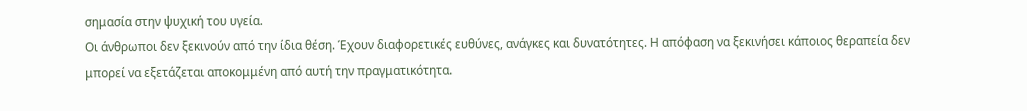σημασία στην ψυχική του υγεία.
Οι άνθρωποι δεν ξεκινούν από την ίδια θέση. Έχουν διαφορετικές ευθύνες, ανάγκες και δυνατότητες. Η απόφαση να ξεκινήσει κάποιος θεραπεία δεν μπορεί να εξετάζεται αποκομμένη από αυτή την πραγματικότητα.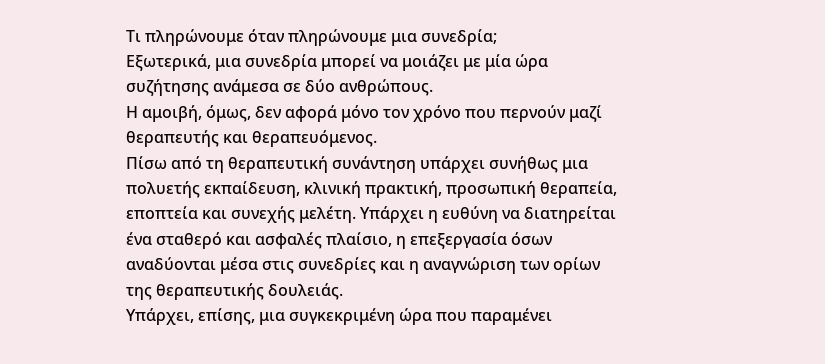Τι πληρώνουμε όταν πληρώνουμε μια συνεδρία;
Εξωτερικά, μια συνεδρία μπορεί να μοιάζει με μία ώρα συζήτησης ανάμεσα σε δύο ανθρώπους.
Η αμοιβή, όμως, δεν αφορά μόνο τον χρόνο που περνούν μαζί θεραπευτής και θεραπευόμενος.
Πίσω από τη θεραπευτική συνάντηση υπάρχει συνήθως μια πολυετής εκπαίδευση, κλινική πρακτική, προσωπική θεραπεία, εποπτεία και συνεχής μελέτη. Υπάρχει η ευθύνη να διατηρείται ένα σταθερό και ασφαλές πλαίσιο, η επεξεργασία όσων αναδύονται μέσα στις συνεδρίες και η αναγνώριση των ορίων της θεραπευτικής δουλειάς.
Υπάρχει, επίσης, μια συγκεκριμένη ώρα που παραμένει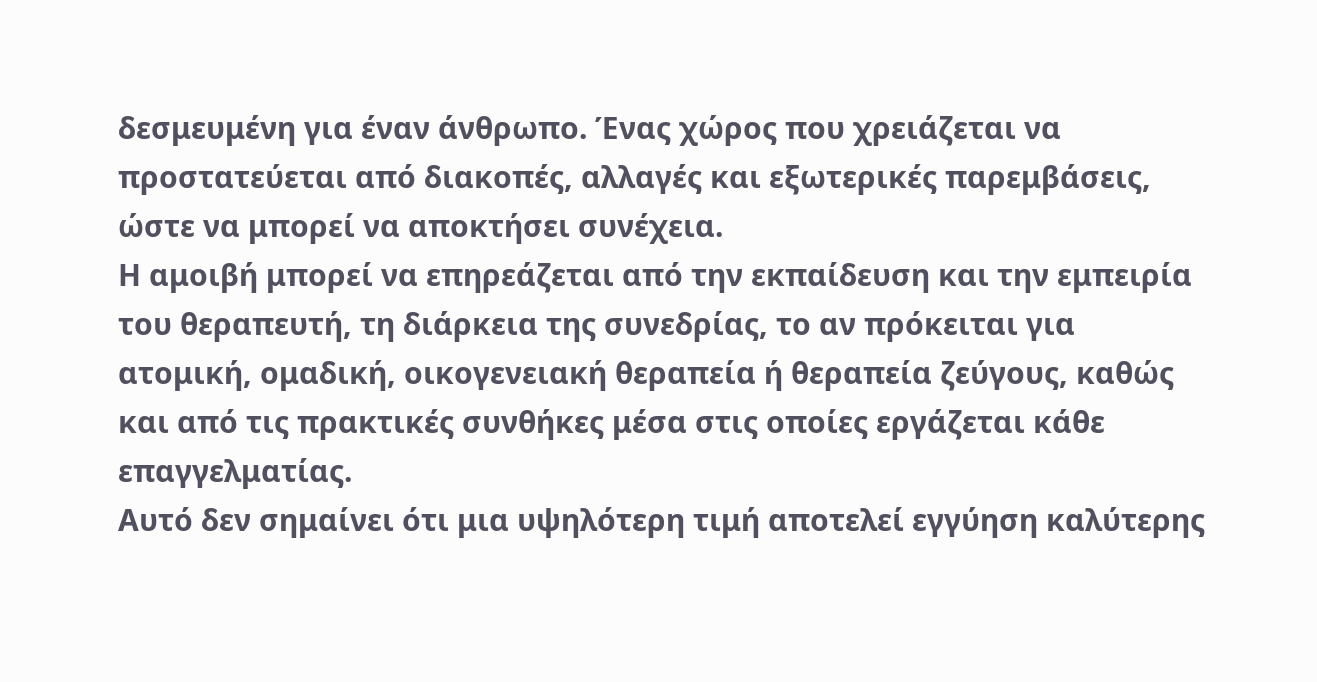δεσμευμένη για έναν άνθρωπο. Ένας χώρος που χρειάζεται να προστατεύεται από διακοπές, αλλαγές και εξωτερικές παρεμβάσεις, ώστε να μπορεί να αποκτήσει συνέχεια.
Η αμοιβή μπορεί να επηρεάζεται από την εκπαίδευση και την εμπειρία του θεραπευτή, τη διάρκεια της συνεδρίας, το αν πρόκειται για ατομική, ομαδική, οικογενειακή θεραπεία ή θεραπεία ζεύγους, καθώς και από τις πρακτικές συνθήκες μέσα στις οποίες εργάζεται κάθε επαγγελματίας.
Αυτό δεν σημαίνει ότι μια υψηλότερη τιμή αποτελεί εγγύηση καλύτερης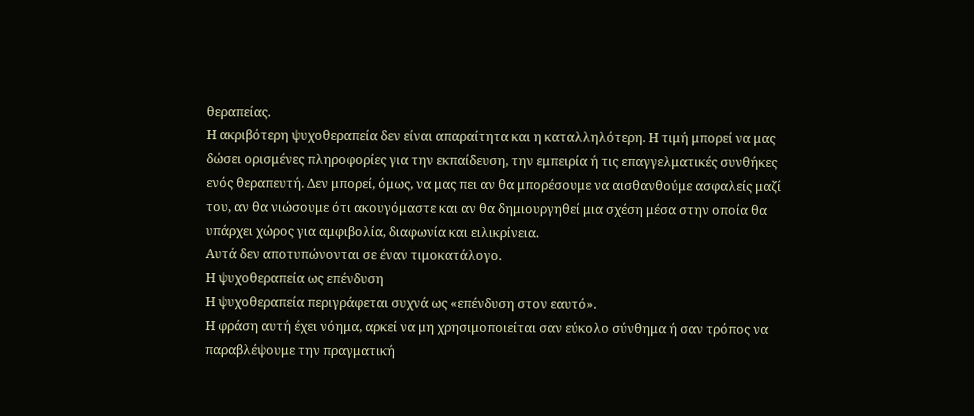θεραπείας.
Η ακριβότερη ψυχοθεραπεία δεν είναι απαραίτητα και η καταλληλότερη. Η τιμή μπορεί να μας δώσει ορισμένες πληροφορίες για την εκπαίδευση, την εμπειρία ή τις επαγγελματικές συνθήκες ενός θεραπευτή. Δεν μπορεί, όμως, να μας πει αν θα μπορέσουμε να αισθανθούμε ασφαλείς μαζί του, αν θα νιώσουμε ότι ακουγόμαστε και αν θα δημιουργηθεί μια σχέση μέσα στην οποία θα υπάρχει χώρος για αμφιβολία, διαφωνία και ειλικρίνεια.
Αυτά δεν αποτυπώνονται σε έναν τιμοκατάλογο.
Η ψυχοθεραπεία ως επένδυση
Η ψυχοθεραπεία περιγράφεται συχνά ως «επένδυση στον εαυτό».
Η φράση αυτή έχει νόημα, αρκεί να μη χρησιμοποιείται σαν εύκολο σύνθημα ή σαν τρόπος να παραβλέψουμε την πραγματική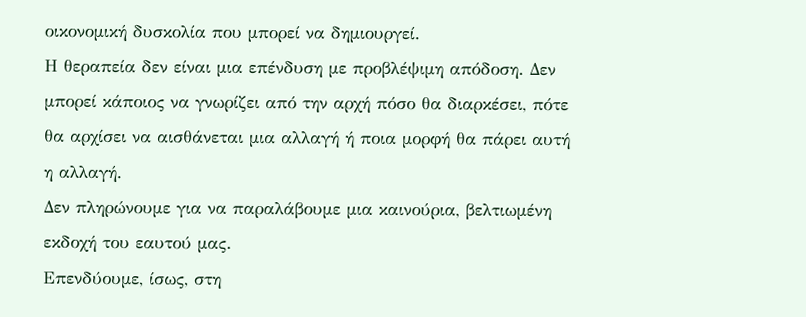οικονομική δυσκολία που μπορεί να δημιουργεί.
Η θεραπεία δεν είναι μια επένδυση με προβλέψιμη απόδοση. Δεν μπορεί κάποιος να γνωρίζει από την αρχή πόσο θα διαρκέσει, πότε θα αρχίσει να αισθάνεται μια αλλαγή ή ποια μορφή θα πάρει αυτή η αλλαγή.
Δεν πληρώνουμε για να παραλάβουμε μια καινούρια, βελτιωμένη εκδοχή του εαυτού μας.
Επενδύουμε, ίσως, στη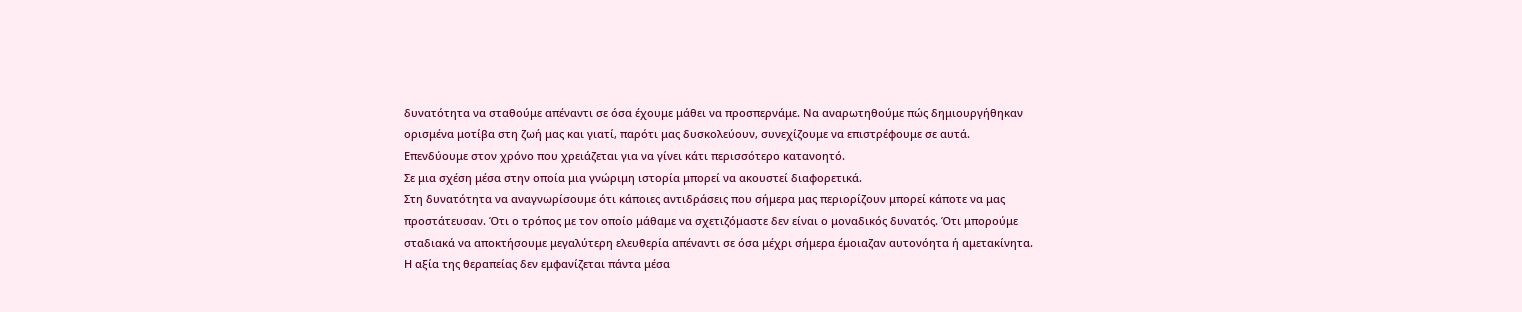δυνατότητα να σταθούμε απέναντι σε όσα έχουμε μάθει να προσπερνάμε. Να αναρωτηθούμε πώς δημιουργήθηκαν ορισμένα μοτίβα στη ζωή μας και γιατί, παρότι μας δυσκολεύουν, συνεχίζουμε να επιστρέφουμε σε αυτά.
Επενδύουμε στον χρόνο που χρειάζεται για να γίνει κάτι περισσότερο κατανοητό.
Σε μια σχέση μέσα στην οποία μια γνώριμη ιστορία μπορεί να ακουστεί διαφορετικά.
Στη δυνατότητα να αναγνωρίσουμε ότι κάποιες αντιδράσεις που σήμερα μας περιορίζουν μπορεί κάποτε να μας προστάτευσαν. Ότι ο τρόπος με τον οποίο μάθαμε να σχετιζόμαστε δεν είναι ο μοναδικός δυνατός. Ότι μπορούμε σταδιακά να αποκτήσουμε μεγαλύτερη ελευθερία απέναντι σε όσα μέχρι σήμερα έμοιαζαν αυτονόητα ή αμετακίνητα.
Η αξία της θεραπείας δεν εμφανίζεται πάντα μέσα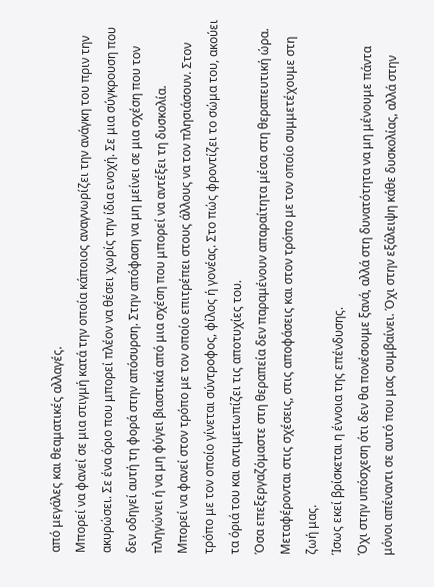από μεγάλες και θεαματικές αλλαγές.
Μπορεί να φανεί σε μια στιγμή κατά την οποία κάποιος αναγνωρίζει την ανάγκη του πριν την ακυρώσει. Σε ένα όριο που μπορεί πλέον να θέσει χωρίς την ίδια ενοχή. Σε μια σύγκρουση που δεν οδηγεί αυτή τη φορά στην απόσυρση. Στην απόφαση να μη μείνει σε μια σχέση που τον πληγώνει ή να μη φύγει βιαστικά από μια σχέση που μπορεί να αντέξει τη δυσκολία.
Μπορεί να φανεί στον τρόπο με τον οποίο επιτρέπει στους άλλους να τον πλησιάσουν. Στον τρόπο με τον οποίο γίνεται σύντροφος, φίλος ή γονέας. Στο πώς φροντίζει το σώμα του, ακούει τα όριά του και αντιμετωπίζει τις αποτυχίες του.
Όσα επεξεργαζόμαστε στη θεραπεία δεν παραμένουν απαραίτητα μέσα στη θεραπευτική ώρα. Μεταφέρονται στις σχέσεις, στις αποφάσεις και στον τρόπο με τον οποίο συμμετέχουμε στη ζωή μας.
Ίσως εκεί βρίσκεται η έννοια της επένδυσης.
Όχι στην υπόσχεση ότι δεν θα πονέσουμε ξανά, αλλά στη δυνατότητα να μη μένουμε πάντα μόνοι απέναντι σε αυτό που μας συμβαίνει. Όχι στην εξάλειψη κάθε δυσκολίας, αλλά στην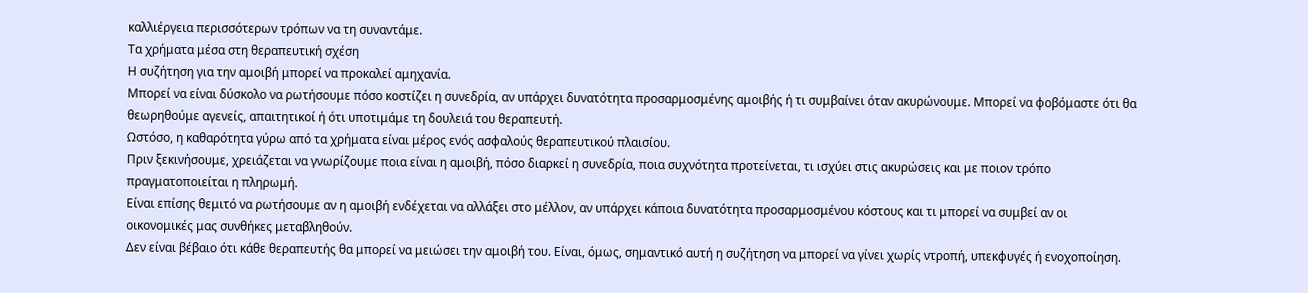καλλιέργεια περισσότερων τρόπων να τη συναντάμε.
Τα χρήματα μέσα στη θεραπευτική σχέση
Η συζήτηση για την αμοιβή μπορεί να προκαλεί αμηχανία.
Μπορεί να είναι δύσκολο να ρωτήσουμε πόσο κοστίζει η συνεδρία, αν υπάρχει δυνατότητα προσαρμοσμένης αμοιβής ή τι συμβαίνει όταν ακυρώνουμε. Μπορεί να φοβόμαστε ότι θα θεωρηθούμε αγενείς, απαιτητικοί ή ότι υποτιμάμε τη δουλειά του θεραπευτή.
Ωστόσο, η καθαρότητα γύρω από τα χρήματα είναι μέρος ενός ασφαλούς θεραπευτικού πλαισίου.
Πριν ξεκινήσουμε, χρειάζεται να γνωρίζουμε ποια είναι η αμοιβή, πόσο διαρκεί η συνεδρία, ποια συχνότητα προτείνεται, τι ισχύει στις ακυρώσεις και με ποιον τρόπο πραγματοποιείται η πληρωμή.
Είναι επίσης θεμιτό να ρωτήσουμε αν η αμοιβή ενδέχεται να αλλάξει στο μέλλον, αν υπάρχει κάποια δυνατότητα προσαρμοσμένου κόστους και τι μπορεί να συμβεί αν οι οικονομικές μας συνθήκες μεταβληθούν.
Δεν είναι βέβαιο ότι κάθε θεραπευτής θα μπορεί να μειώσει την αμοιβή του. Είναι, όμως, σημαντικό αυτή η συζήτηση να μπορεί να γίνει χωρίς ντροπή, υπεκφυγές ή ενοχοποίηση.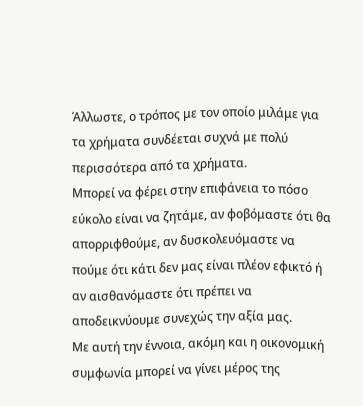Άλλωστε, ο τρόπος με τον οποίο μιλάμε για τα χρήματα συνδέεται συχνά με πολύ περισσότερα από τα χρήματα.
Μπορεί να φέρει στην επιφάνεια το πόσο εύκολο είναι να ζητάμε, αν φοβόμαστε ότι θα απορριφθούμε, αν δυσκολευόμαστε να πούμε ότι κάτι δεν μας είναι πλέον εφικτό ή αν αισθανόμαστε ότι πρέπει να αποδεικνύουμε συνεχώς την αξία μας.
Με αυτή την έννοια, ακόμη και η οικονομική συμφωνία μπορεί να γίνει μέρος της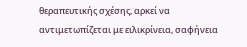θεραπευτικής σχέσης, αρκεί να αντιμετωπίζεται με ειλικρίνεια, σαφήνεια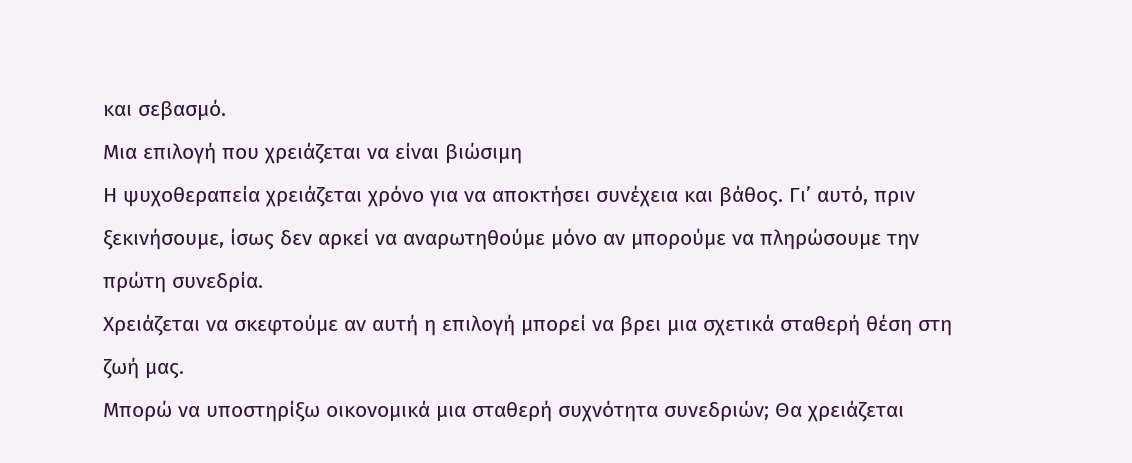και σεβασμό.
Μια επιλογή που χρειάζεται να είναι βιώσιμη
Η ψυχοθεραπεία χρειάζεται χρόνο για να αποκτήσει συνέχεια και βάθος. Γι’ αυτό, πριν ξεκινήσουμε, ίσως δεν αρκεί να αναρωτηθούμε μόνο αν μπορούμε να πληρώσουμε την πρώτη συνεδρία.
Χρειάζεται να σκεφτούμε αν αυτή η επιλογή μπορεί να βρει μια σχετικά σταθερή θέση στη ζωή μας.
Μπορώ να υποστηρίξω οικονομικά μια σταθερή συχνότητα συνεδριών; Θα χρειάζεται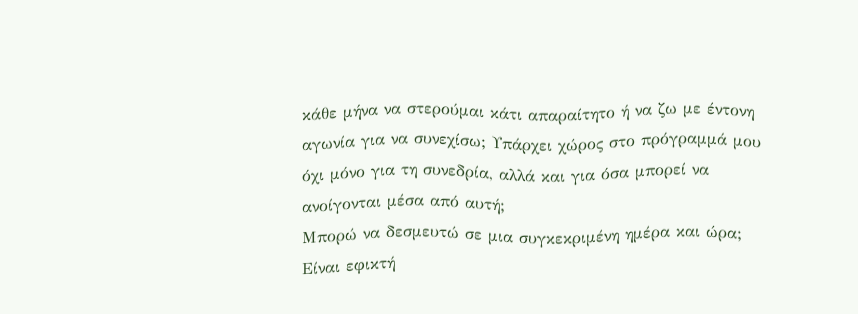κάθε μήνα να στερούμαι κάτι απαραίτητο ή να ζω με έντονη αγωνία για να συνεχίσω; Υπάρχει χώρος στο πρόγραμμά μου όχι μόνο για τη συνεδρία, αλλά και για όσα μπορεί να ανοίγονται μέσα από αυτή;
Μπορώ να δεσμευτώ σε μια συγκεκριμένη ημέρα και ώρα; Είναι εφικτή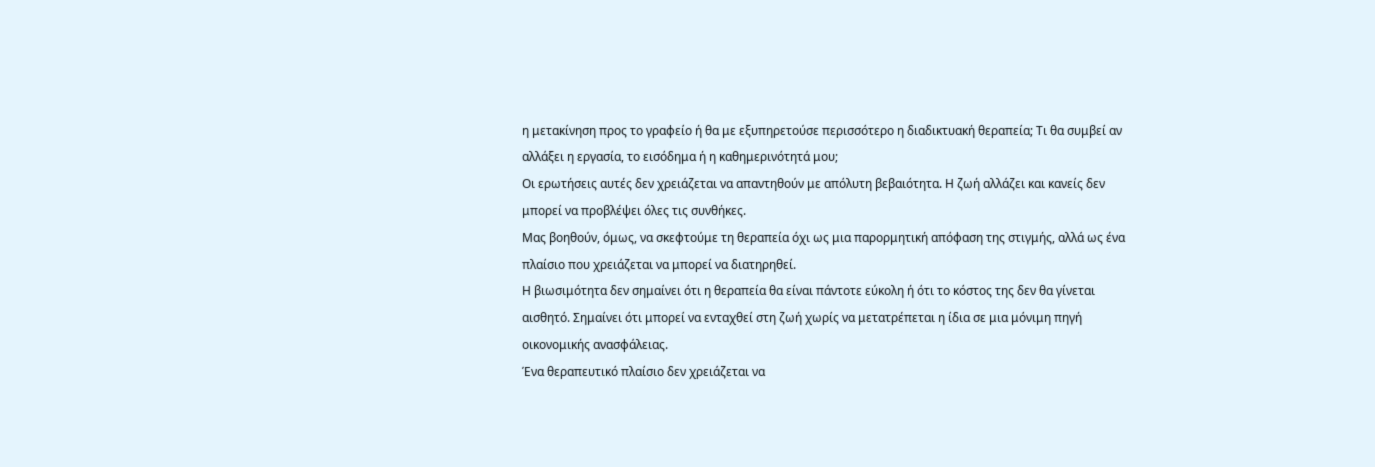η μετακίνηση προς το γραφείο ή θα με εξυπηρετούσε περισσότερο η διαδικτυακή θεραπεία; Τι θα συμβεί αν αλλάξει η εργασία, το εισόδημα ή η καθημερινότητά μου;
Οι ερωτήσεις αυτές δεν χρειάζεται να απαντηθούν με απόλυτη βεβαιότητα. Η ζωή αλλάζει και κανείς δεν μπορεί να προβλέψει όλες τις συνθήκες.
Μας βοηθούν, όμως, να σκεφτούμε τη θεραπεία όχι ως μια παρορμητική απόφαση της στιγμής, αλλά ως ένα πλαίσιο που χρειάζεται να μπορεί να διατηρηθεί.
Η βιωσιμότητα δεν σημαίνει ότι η θεραπεία θα είναι πάντοτε εύκολη ή ότι το κόστος της δεν θα γίνεται αισθητό. Σημαίνει ότι μπορεί να ενταχθεί στη ζωή χωρίς να μετατρέπεται η ίδια σε μια μόνιμη πηγή οικονομικής ανασφάλειας.
Ένα θεραπευτικό πλαίσιο δεν χρειάζεται να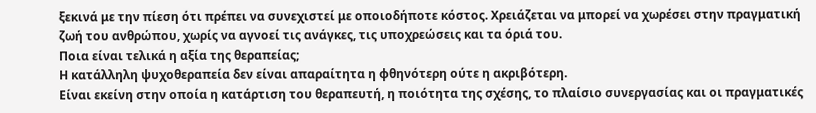ξεκινά με την πίεση ότι πρέπει να συνεχιστεί με οποιοδήποτε κόστος. Χρειάζεται να μπορεί να χωρέσει στην πραγματική ζωή του ανθρώπου, χωρίς να αγνοεί τις ανάγκες, τις υποχρεώσεις και τα όριά του.
Ποια είναι τελικά η αξία της θεραπείας;
Η κατάλληλη ψυχοθεραπεία δεν είναι απαραίτητα η φθηνότερη ούτε η ακριβότερη.
Είναι εκείνη στην οποία η κατάρτιση του θεραπευτή, η ποιότητα της σχέσης, το πλαίσιο συνεργασίας και οι πραγματικές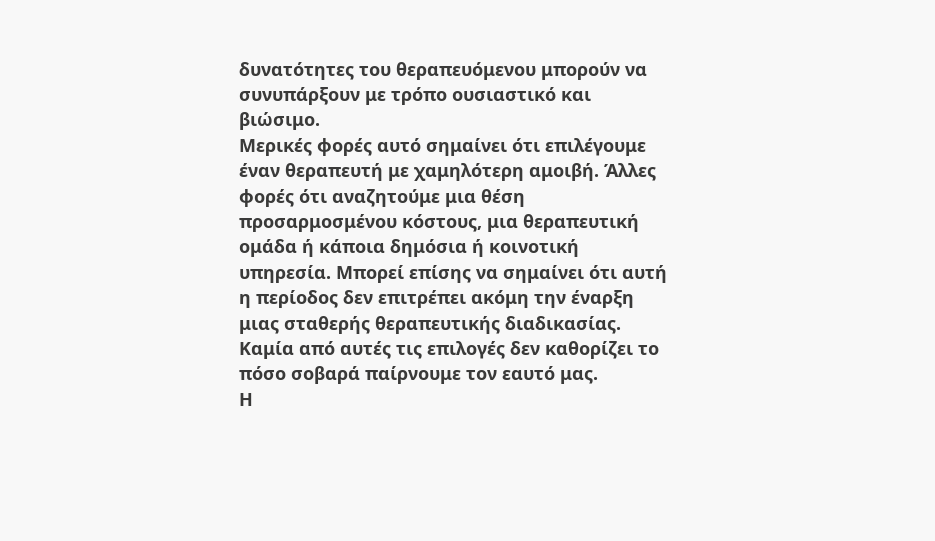δυνατότητες του θεραπευόμενου μπορούν να συνυπάρξουν με τρόπο ουσιαστικό και βιώσιμο.
Μερικές φορές αυτό σημαίνει ότι επιλέγουμε έναν θεραπευτή με χαμηλότερη αμοιβή. Άλλες φορές ότι αναζητούμε μια θέση προσαρμοσμένου κόστους, μια θεραπευτική ομάδα ή κάποια δημόσια ή κοινοτική υπηρεσία. Μπορεί επίσης να σημαίνει ότι αυτή η περίοδος δεν επιτρέπει ακόμη την έναρξη μιας σταθερής θεραπευτικής διαδικασίας.
Καμία από αυτές τις επιλογές δεν καθορίζει το πόσο σοβαρά παίρνουμε τον εαυτό μας.
Η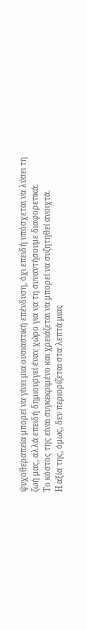ψυχοθεραπεία μπορεί να γίνει μια ουσιαστική επένδυση, όχι επειδή υπόσχεται να λύσει τη ζωή μας, αλλά επειδή δημιουργεί έναν χώρο για να τη συναντήσουμε διαφορετικά.
Το κόστος της είναι συγκεκριμένο και χρειάζεται να μπορεί να συζητηθεί ανοιχτά.
Η αξία της, όμως, δεν περιορίζεται στα λεπτά μιας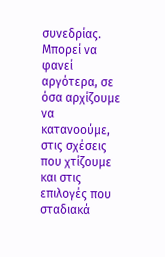συνεδρίας. Μπορεί να φανεί αργότερα, σε όσα αρχίζουμε να κατανοούμε, στις σχέσεις που χτίζουμε και στις επιλογές που σταδιακά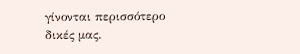γίνονται περισσότερο δικές μας.